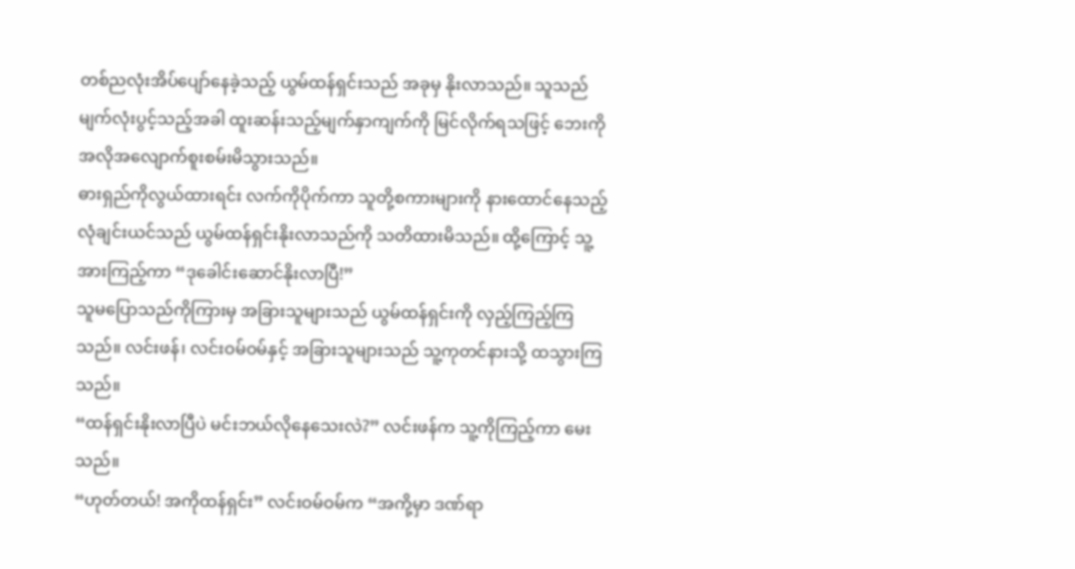တစ်ညလုံးအိပ်ပျော်နေခဲ့သည့် ယွမ်ထန်ရှင်းသည် အခုမှ နိုးလာသည်။ သူသည် မျက်လုံးပွင့်သည့်အခါ ထူးဆန်းသည့်မျက်နှာကျက်ကို မြင်လိုက်ရသဖြင့် ဘေးကို အလိုအလျောက်စူးစမ်းမိသွားသည်။
ဓားရှည်ကိုလွယ်ထားရင်း လက်ကိုပိုက်ကာ သူတို့စကားများကို နားထောင်နေသည့် လုံချင်းယင်သည် ယွမ်ထန်ရှင်းနိုးလာသည်ကို သတိထားမိသည်။ ထို့ကြောင့် သူ့အားကြည့်ကာ “ဒုခေါင်းဆောင်နိုးလာပြီ!”
သူမပြောသည်ကိုကြားမှ အခြားသူများသည် ယွမ်ထန်ရှင်းကို လှည့်ကြည့်ကြသည်။ လင်းဖန်၊ လင်းဝမ်ဝမ်နှင့် အခြားသူများသည် သူ့ကုတင်နားသို့ ထသွားကြသည်။
“ထန်ရှင်းနိုးလာပြီပဲ မင်းဘယ်လိုနေသေးလဲ?” လင်းဖန်က သူ့ကိုကြည့်ကာ မေးသည်။
“ဟုတ်တယ်! အကိုထန်ရှင်း” လင်းဝမ်ဝမ်က “အကို့မှာ ဒဏ်ရာ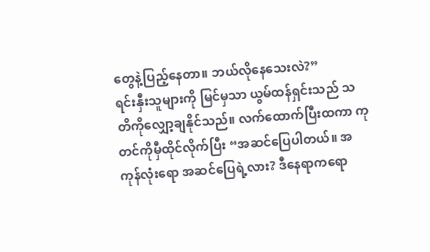တွေနဲ့ပြည့်နေတာ။ ဘယ်လိုနေသေးလဲ?”
ရင်းနှီးသူများကို မြင်မှသာ ယွမ်ထန်ရှင်းသည် သတိကိုလျှော့ချနိုင်သည်။ လက်ထောက်ပြီးထကာ ကုတင်ကိုမှီထိုင်လိုက်ပြီး “အဆင်ပြေပါတယ်။ အကုန်လုံးရော အဆင်ပြေရဲ့လား? ဒီနေရာကရော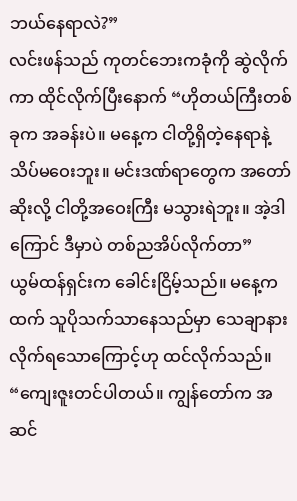ဘယ်နေရာလဲ?”
လင်းဖန်သည် ကုတင်ဘေးကခုံကို ဆွဲလိုက်ကာ ထိုင်လိုက်ပြီးနောက် “ဟိုတယ်ကြီးတစ်ခုက အခန်းပဲ။ မနေ့က ငါတို့ရှိတဲ့နေရာနဲ့ သိပ်မဝေးဘူး။ မင်းဒဏ်ရာတွေက အတော်ဆိုးလို့ ငါတို့အဝေးကြီး မသွားရဲဘူး။ အဲ့ဒါကြောင် ဒီမှာပဲ တစ်ညအိပ်လိုက်တာ”
ယွမ်ထန်ရှင်းက ခေါင်းငြိမ့်သည်။ မနေ့ကထက် သူပိုသက်သာနေသည်မှာ သေချာနားလိုက်ရသောကြောင့်ဟု ထင်လိုက်သည်။ “ကျေးဇူးတင်ပါတယ်။ ကျွန်တော်က အဆင်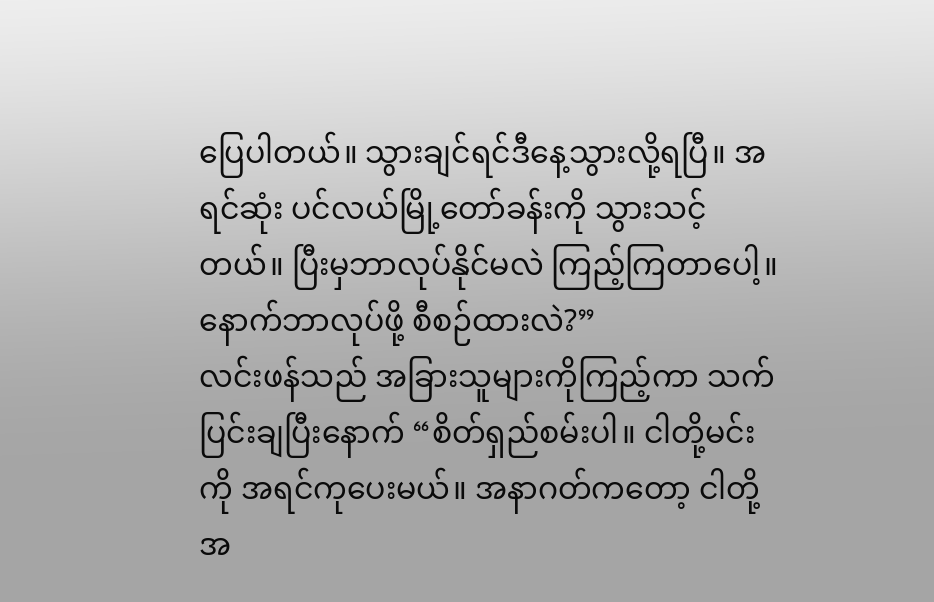ပြေပါတယ်။ သွားချင်ရင်ဒီနေ့သွားလို့ရပြီ။ အရင်ဆုံး ပင်လယ်မြို့တော်ခန်းကို သွားသင့်တယ်။ ပြီးမှဘာလုပ်နိုင်မလဲ ကြည့်ကြတာပေါ့။ နောက်ဘာလုပ်ဖို့ စီစဉ်ထားလဲ?”
လင်းဖန်သည် အခြားသူများကိုကြည့်ကာ သက်ပြင်းချပြီးနောက် “စိတ်ရှည်စမ်းပါ။ ငါတို့မင်းကို အရင်ကုပေးမယ်။ အနာဂတ်ကတော့ ငါတို့အ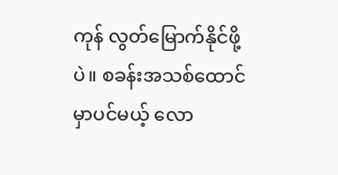ကုန် လွတ်မြောက်နိုင်ဖို့ပဲ။ စခန်းအသစ်ထောင်မှာပင်မယ့် လော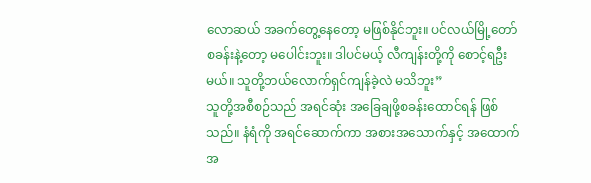လောဆယ် အခက်တွေ့နေတော့ မဖြစ်နိုင်ဘူး။ ပင်လယ်မြို့တော်စခန်းနဲ့တော့ မပေါင်းဘူး။ ဒါပင်မယ့် လီကျန်းတို့ကို စောင့်ရဦးမယ်။ သူတို့ဘယ်လောက်ရှင်ကျန်ခဲ့လဲ မသိဘူး”
သူတို့အစီစဉ်သည် အရင်ဆုံး အခြေချဖို့စခန်းထောင်ရန် ဖြစ်သည်။ နံရံကို အရင်ဆောက်ကာ အစားအသောက်နှင့် အထောက်အ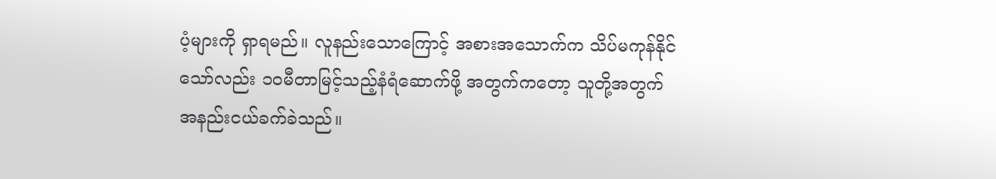ပံ့များကို ရှာရမည်။ လူနည်းသောကြောင့် အစားအသောက်က သိပ်မကုန်နိုင်သော်လည်း ၁၀မီတာမြင့်သည့်နံရံဆောက်ဖို့ အတွက်ကတော့ သူတို့အတွက် အနည်းငယ်ခက်ခဲသည်။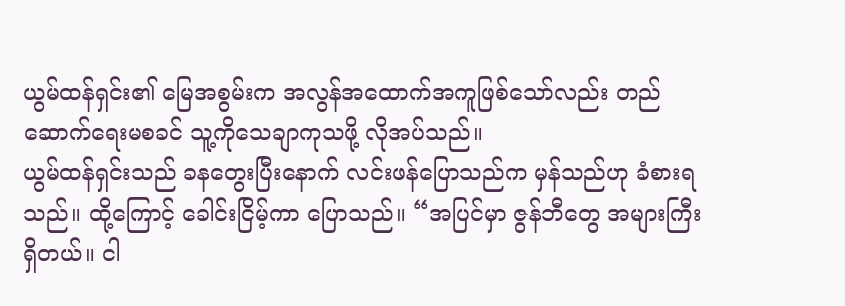ယွမ်ထန်ရှင်း၏ မြေအစွမ်းက အလွန်အထောက်အကူဖြစ်သော်လည်း တည်ဆောက်ရေးမစခင် သူ့ကိုသေချာကုသဖို့ လိုအပ်သည်။
ယွမ်ထန်ရှင်းသည် ခနတွေးပြီးနောက် လင်းဖန်ပြောသည်က မှန်သည်ဟု ခံစားရသည်။ ထို့ကြောင့် ခေါင်းငြိမ့်ကာ ပြောသည်။ “အပြင်မှာ ဇွန်ဘီတွေ အများကြီးရှိတယ်။ ငါ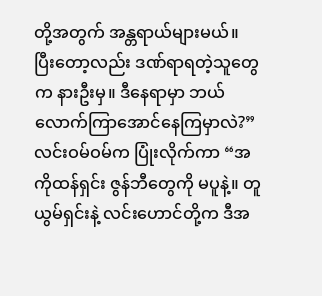တို့အတွက် အန္တရာယ်များမယ်။ ပြီးတော့လည်း ဒဏ်ရာရတဲ့သူတွေက နားဦးမှ။ ဒီနေရာမှာ ဘယ်လောက်ကြာအောင်နေကြမှာလဲ?”
လင်းဝမ်ဝမ်က ပြုံးလိုက်ကာ “အကိုထန်ရှင်း ဇွန်ဘီတွေကို မပူနဲ့။ တူယွမ်ရှင်းနဲ့ လင်းဟောင်တို့က ဒီအ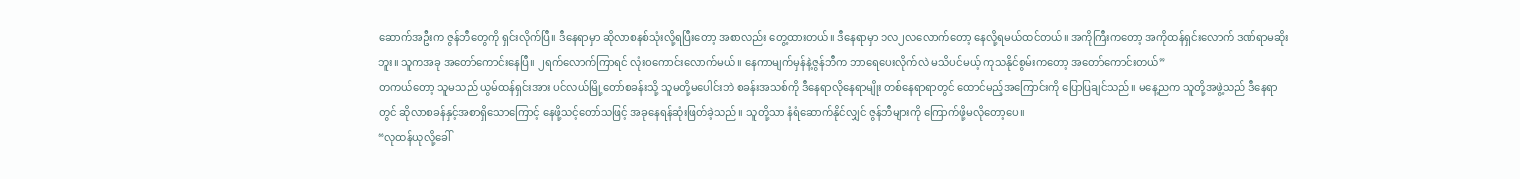ဆောက်အဦးက ဇွန်ဘီတွေကို ရှင်းလိုက်ပြီ။ ဒီနေရာမှာ ဆိုလာစနစ်သုံးလို့ရပြီးတော့ အစာလည်း တွေ့ထားတယ်။ ဒီနေရာမှာ ၁လ၂လလောက်တော့ နေလို့ရမယ်ထင်တယ်။ အကိုကြီးကတော့ အကိုထန်ရှင်းလောက် ဒဏ်ရာမဆိုးဘူး။ သူကအခု အတော်ကောင်းနေပြီ။ ၂ရက်လောက်ကြာရင် လုံးဝကောင်းလောက်မယ်။ နေကာမျက်မှန်နဲ့ဇွန်ဘီက ဘာရေပေးလိုက်လဲ မသိပင်မယ့် ကုသနိုင်စွမ်းကတော့ အတော်ကောင်းတယ်”
တကယ်တော့ သူမသည် ယွမ်ထန်ရှင်းအား ပင်လယ်မြို့တော်စခန်းသို့ သူမတို့မပေါင်းဘဲ စခန်းအသစ်ကို ဒီနေရာလိုနေရာမျိုး တစ်နေရာရာတွင် ထောင်မည့်အကြောင်းကို ပြောပြချင်သည်။ မနေ့ညက သူတို့အဖွဲ့သည် ဒီနေရာတွင် ဆိုလာစခန်နှင့်အစာရှိသောကြောင့် နေဖို့သင့်တော်သဖြင့် အခုနေရန်ဆုံးဖြတ်ခဲ့သည်။ သူတို့သာ နံရံဆောက်နိုင်လျှင် ဇွန်ဘီများကို ကြောက်ဖို့မလိုတော့ပေ။
“လုထန်ယုလို့ခေါ်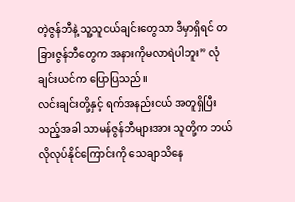တဲ့ဇွန်ဘီနဲ့ သူ့သူငယ်ချင်းတွေသာ ဒီမှာရှိရင် တခြားဇွန်ဘီတွေက အနားကိုမလာရဲပါဘူး” လုံချင်းယင်က ပြောပြသည်။
လင်းချင်းတို့နှင့် ရက်အနည်းငယ် အတူရှိပြီးသည့်အခါ သာမန်ဇွန်ဘီများအား သူတို့က ဘယ်လိုလုပ်နိုင်ကြောင်းကို သေချာသိနေ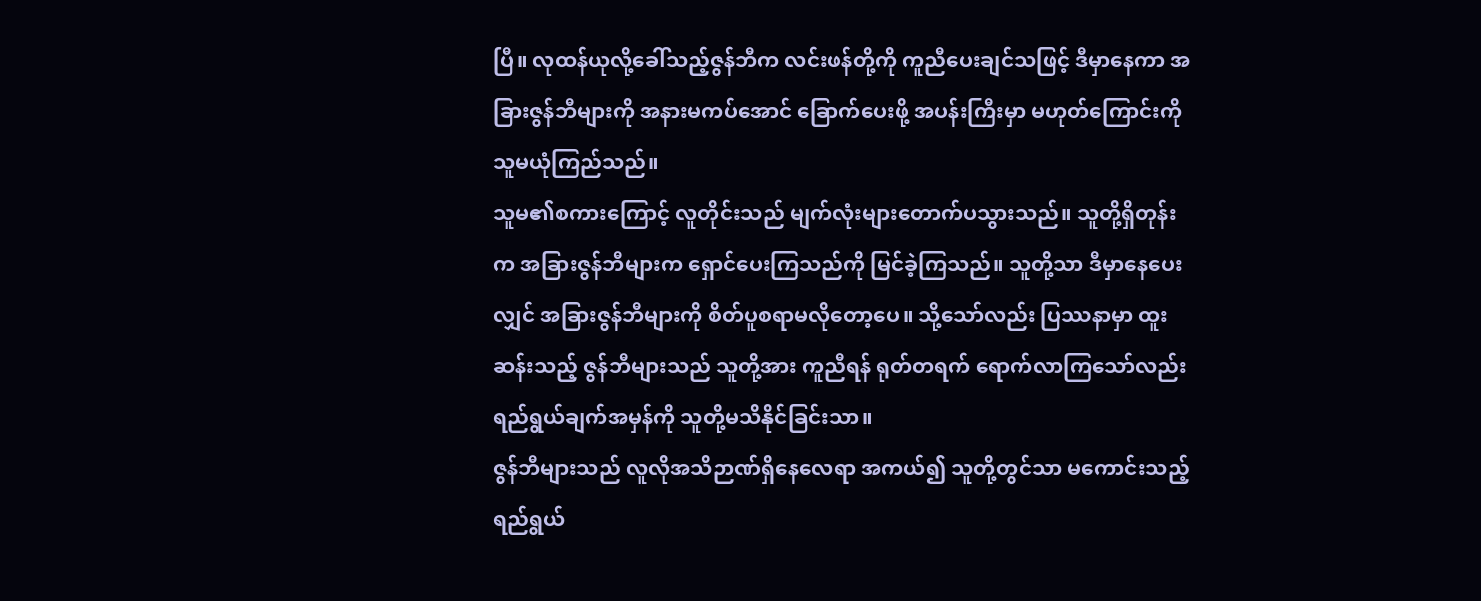ပြီ။ လုထန်ယုလို့ခေါ်သည့်ဇွန်ဘီက လင်းဖန်တို့ကို ကူညီပေးချင်သဖြင့် ဒီမှာနေကာ အခြားဇွန်ဘီများကို အနားမကပ်အောင် ခြောက်ပေးဖို့ အပန်းကြီးမှာ မဟုတ်ကြောင်းကို သူမယုံကြည်သည်။
သူမ၏စကားကြောင့် လူတိုင်းသည် မျက်လုံးများတောက်ပသွားသည်။ သူတို့ရှိတုန်းက အခြားဇွန်ဘီများက ရှောင်ပေးကြသည်ကို မြင်ခဲ့ကြသည်။ သူတို့သာ ဒီမှာနေပေးလျှင် အခြားဇွန်ဘီများကို စိတ်ပူစရာမလိုတော့ပေ။ သို့သော်လည်း ပြဿနာမှာ ထူးဆန်းသည့် ဇွန်ဘီများသည် သူတို့အား ကူညီရန် ရုတ်တရက် ရောက်လာကြသော်လည်း ရည်ရွယ်ချက်အမှန်ကို သူတို့မသိနိုင်ခြင်းသာ။
ဇွန်ဘီများသည် လူလိုအသိဉာဏ်ရှိနေလေရာ အကယ်၍ သူတို့တွင်သာ မကောင်းသည့် ရည်ရွယ်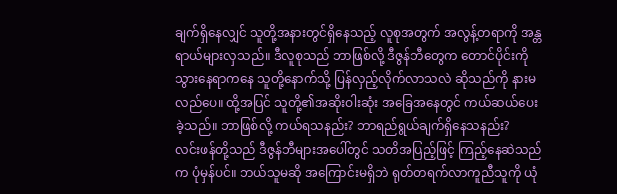ချက်ရှိနေလျှင် သူတို့အနားတွင်ရှိနေသည့် လူစုအတွက် အလွန့်တရာကို အန္တရာယ်များလှသည်။ ဒီလူစုသည် ဘာဖြစ်လို့ ဒီဇွန်ဘီတွေက တောင်ပိုင်းကိုသွားနေရာကနေ သူတို့နောက်သို့ ပြန်လှည့်လိုက်လာသလဲ ဆိုသည်ကို နားမလည်ပေ။ ထို့အပြင် သူတို့၏အဆိုးဝါးဆုံး အခြေအနေတွင် ကယ်ဆယ်ပေးခဲ့သည်။ ဘာဖြစ်လို့ ကယ်ရသနည်း? ဘာရည်ရွယ်ချက်ရှိနေသနည်း?
လင်းဖန်တို့သည် ဒီဇွန်ဘီများအပေါ်တွင် သတိအပြည့်ဖြင့် ကြည့်နေဆဲသည်က ပုံမှန်ပင်။ ဘယ်သူမဆို အကြောင်းမရှိဘဲ ရုတ်တရက်လာကူညီသူကို ယုံ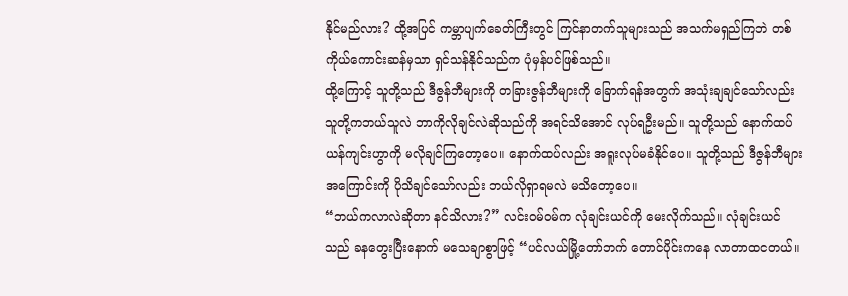နိုင်မည်လား? ထို့အပြင် ကမ္ဘာပျက်ခေတ်ကြီးတွင် ကြင်နာတက်သူများသည် အသက်မရှည်ကြဘဲ တစ်ကိုယ်ကောင်းဆန်မှသာ ရှင်သန်နိုင်သည်က ပုံမှန်ပင်ဖြစ်သည်။
ထို့ကြောင့် သူတို့သည် ဒီဇွန်ဘီများကို တခြားဇွန်ဘီများကို ခြောက်ရန်အတွက် အသုံးချချင်သော်လည်း သူတို့ကဘယ်သူလဲ ဘာကိုလိုချင်လဲဆိုသည်ကို အရင်သိအောင် လုပ်ရဦးမည်။ သူတို့သည် နောက်ထပ်ယန်ကျင်းဟွာကို မလိုချင်ကြတော့ပေ။ နောက်ထပ်လည်း အရူးလုပ်မခံနိုင်ပေ။ သူတို့သည် ဒီဇွန်ဘီများအကြောင်းကို ပိုသိချင်သော်လည်း ဘယ်လိုရှာရမလဲ မသိတော့ပေ။
“ဘယ်ကလာလဲဆိုတာ နင်သိလား?” လင်းဝမ်ဝမ်က လုံချင်းယင်ကို မေးလိုက်သည်။ လုံချင်းယင်သည် ခနတွေးပြီးနောက် မသေချာစွာဖြင့် “ပင်လယ်မြို့တော်ဘက် တောင်ပိုင်းကနေ လာတာထငတယ်။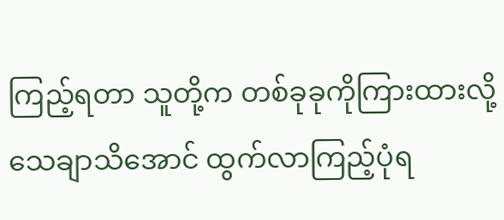ကြည့်ရတာ သူတို့က တစ်ခုခုကိုကြားထားလို့ သေချာသိအောင် ထွက်လာကြည့်ပုံရ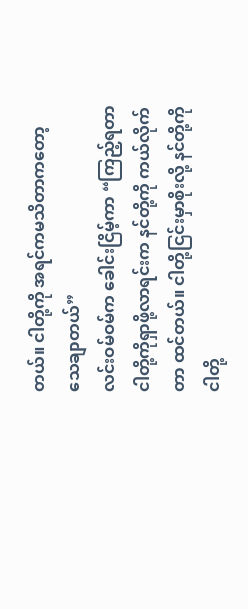တယ်။ ငါတို့ကို အရင်ကမသိတာကတော့ သေချာတယ်”
လင်းဝမ်ဝမ်က ခေါင်းငြိမ့်ကာ “ကြည့်ရတာ ငါတို့ကိုရှာဖို့လာရင်းက နင်တို့ကို ကယ်လိုက်တာ ထင်တယ်။ ငါတို့ငြင်းမှာစိုးလို့ နင်တို့ကို ငါတို့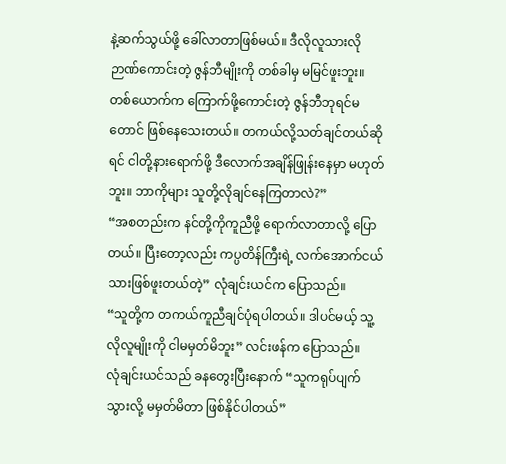နဲ့ဆက်သွယ်ဖို့ ခေါ်လာတာဖြစ်မယ်။ ဒီလိုလူသားလို ဉာဏ်ကောင်းတဲ့ ဇွန်ဘီမျိုးကို တစ်ခါမှ မမြင်ဖူးဘူး။ တစ်ယောက်က ကြောက်ဖို့ကောင်းတဲ့ ဇွန်ဘီဘုရင်မတောင် ဖြစ်နေသေးတယ်။ တကယ်လို့သတ်ချင်တယ်ဆိုရင် ငါတို့နားရောက်ဖို့ ဒီလောက်အချိန်ဖြုန်းနေမှာ မဟုတ်ဘူး။ ဘာကိုများ သူတို့လိုချင်နေကြတာလဲ?”
“အစတည်းက နင်တို့ကိုကူညီဖို့ ရောက်လာတာလို့ ပြောတယ်။ ပြီးတော့လည်း ကပ္ပတိန်ကြီးရဲ့ လက်အောက်ငယ်သားဖြစ်ဖူးတယ်တဲ့” လုံချင်းယင်က ပြောသည်။
“သူတို့က တကယ်ကူညီချင်ပုံရပါတယ်။ ဒါပင်မယ့် သူ့လိုလူမျိုးကို ငါမမှတ်မိဘူး” လင်းဖန်က ပြောသည်။
လုံချင်းယင်သည် ခနတွေးပြီးနောက် “သူကရုပ်ပျက်သွားလို့ မမှတ်မိတာ ဖြစ်နိုင်ပါတယ်”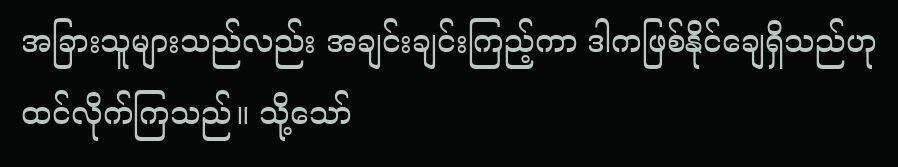အခြားသူများသည်လည်း အချင်းချင်းကြည့်ကာ ဒါကဖြစ်နိုင်ချေရှိသည်ဟု ထင်လိုက်ကြသည်။ သို့သော်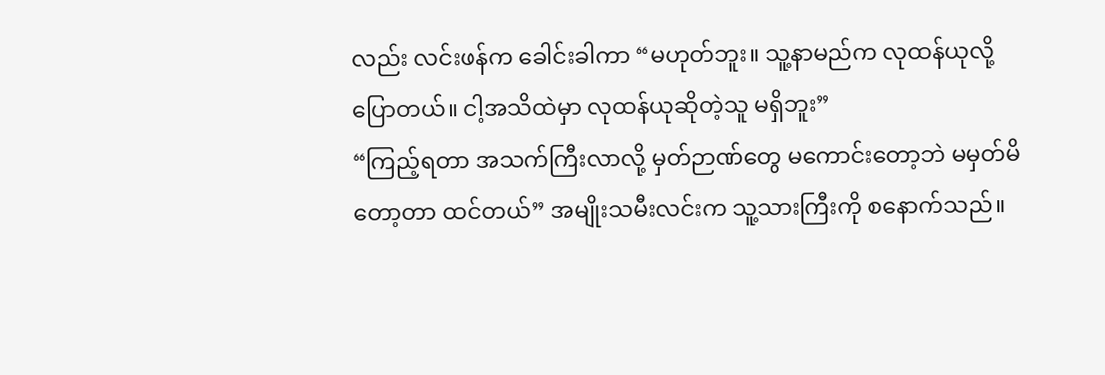လည်း လင်းဖန်က ခေါင်းခါကာ “မဟုတ်ဘူး။ သူ့နာမည်က လုထန်ယုလို့ပြောတယ်။ ငါ့အသိထဲမှာ လုထန်ယုဆိုတဲ့သူ မရှိဘူး”
“ကြည့်ရတာ အသက်ကြီးလာလို့ မှတ်ဉာဏ်တွေ မကောင်းတော့ဘဲ မမှတ်မိတော့တာ ထင်တယ်” အမျိုးသမီးလင်းက သူ့သားကြီးကို စနောက်သည်။